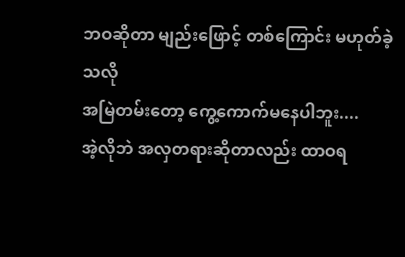ဘဝဆိုတာ မျည်းဖြောင့် တစ်ကြောင်း မဟုတ်ခဲ့သလို
အမြဲတမ်းတော့ ကွေ့ကောက်မနေပါဘူး....
အဲ့လိုဘဲ အလှတရားဆိုတာလည်း ထာဝရ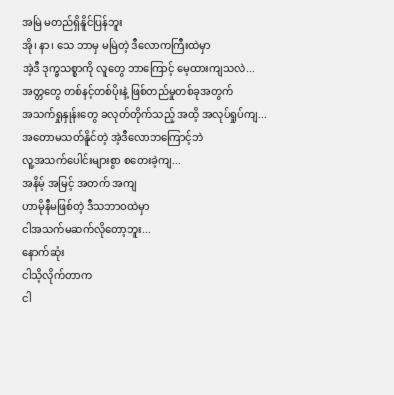အမြဲ မတည်ရှိနိူင်ပြန်ဘူး
အို၊ နာ၊ သေ ဘာမှ မမြဲတဲ့ ဒီလောကကြီးထဲမှာ
အဲ့ဒီ ဒုက္ခသစ္စာကို လူတွေ ဘာကြောင့် မေ့ထားကျသလဲ...
အတ္တတွေ တစ်နင့်တစ်ပိုးနဲ့ ဖြစ်တည်မှုတစ်ခုအတွက်
အသက်ရှုနှုန်းတွေ ခလုတ်တိုက်သည့် အထိ့ အလုပ်ရှုပ်ကျ...
အတောမသတ်နိူင်တဲ့ အဲ့ဒီလောဘကြောင့်ဘဲ
လူ့အသက်ပေါင်းများစွာ စတေးခဲ့ကျ...
အနိမ့် အမြင့် အတက် အကျ
ဟာမိုနီမဖြစ်တဲ့ ဒီသဘာဝထဲမှာ
ငါအသက်မဆက်လိုတော့ဘူး...
နောက်ဆုံး
ငါသိ့လိုက်တာက
ငါ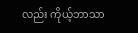လည်း ကိုယ့်ဘာသာ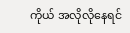ကိုယ် အလိုလိုနေရင်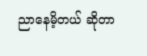ညာနေမိ့တယ် ဆိုတာ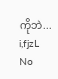ကိုဘဲ...
i,fjzL
No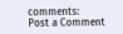comments:
Post a Comment